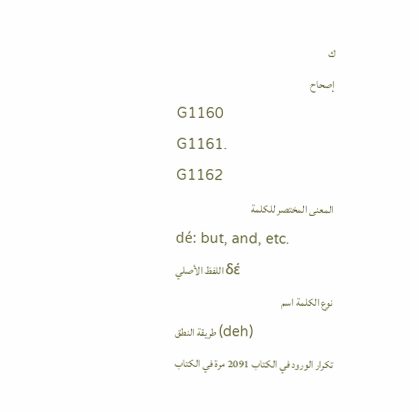ك
إصحاح
G1160
G1161.
G1162
المعنى المختصر للكلمة
dé: but, and, etc.
اللفظ الأصلي δέ
نوع الكلمة اسم
طريقة النطق (deh)
تكرار الورود في الكتاب 2091 مرة في الكتاب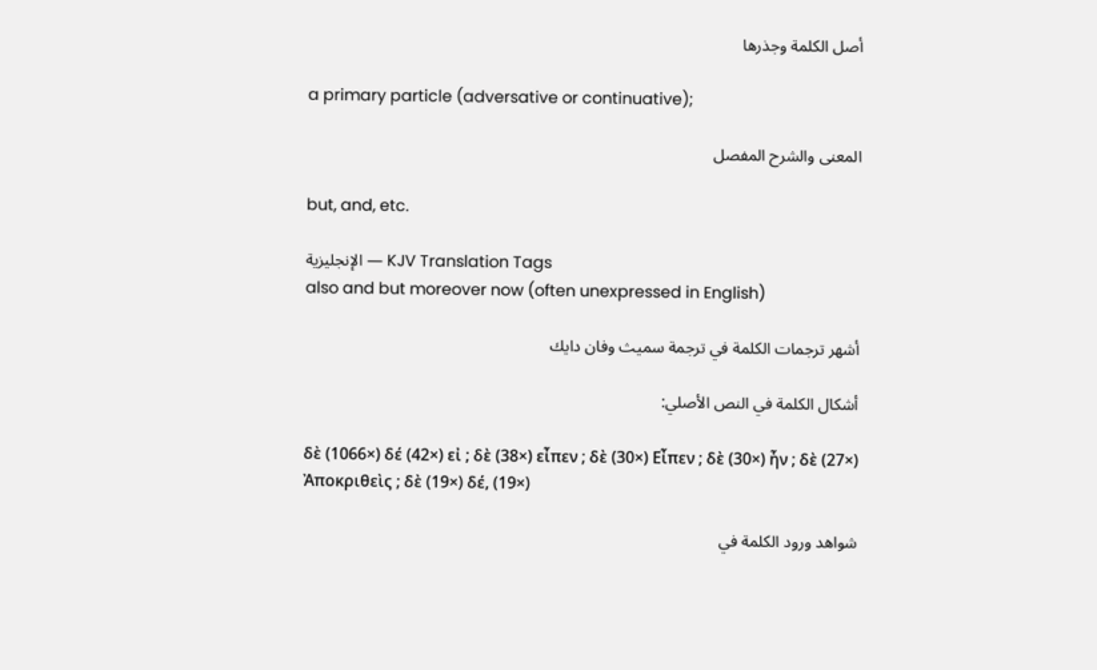أصل الكلمة وجذرها

a primary particle (adversative or continuative);

المعنى والشرح المفصل

but, and, etc.

الإنجليزية — KJV Translation Tags
also and but moreover now (often unexpressed in English)

أشهر ترجمات الكلمة في ترجمة سميث وفان دايك

أشكال الكلمة في النص الأصلي:

δὲ (1066×) δέ (42×) εἰ ; δὲ (38×) εἶπεν ; δὲ (30×) Εἶπεν ; δὲ (30×) ἦν ; δὲ (27×) Ἀποκριθεὶς ; δὲ (19×) δέ, (19×)

شواهد ورود الكلمة في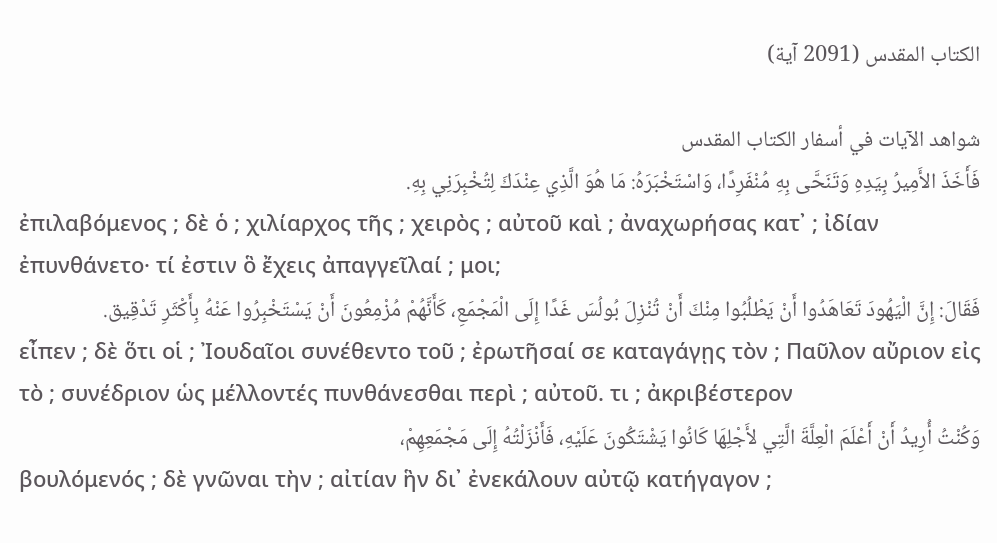الكتاب المقدس (2091 آية)

شواهد الآيات في أسفار الكتاب المقدس
فَأَخَذَ الأَمِيرُ بِيَدِهِ وَتَنَحَّى بِهِ مُنْفَرِدًا، وَاسْتَخْبَرَهُ: مَا هُوَ الَّذِي عِنْدَكَ لِتُخْبِرَنِي بِهِ.
ἐπιλαβόμενος ; δὲ ὁ ; χιλίαρχος τῆς ; χειρὸς ; αὐτοῦ καὶ ; ἀναχωρήσας κατ᾽ ; ἰδίαν ἐπυνθάνετο· τί ἐστιν ὃ ἔχεις ἀπαγγεῖλαί ; μοι;
فَقَالَ: إِنَّ الْيَهُودَ تَعَاهَدُوا أَنْ يَطْلُبُوا مِنْكَ أَنْ تُنْزِلَ بُولُسَ غَدًا إِلَى الْمَجْمَعِ، كَأَنَّهُمْ مُزْمِعُونَ أَنْ يَسْتَخْبِرُوا عَنْهُ بِأَكْثَرِ تَدْقِيق.
εἶπεν ; δὲ ὅτι οἱ ; Ἰουδαῖοι συνέθεντο τοῦ ; ἐρωτῆσαί σε καταγάγῃς τὸν ; Παῦλον αὔριον εἰς τὸ ; συνέδριον ὡς μέλλοντές πυνθάνεσθαι περὶ ; αὐτοῦ. τι ; ἀκριβέστερον
وَكُنْتُ أُرِيدُ أَنْ أَعْلَمَ الْعِلَّةَ الَّتِي لأَجْلِهَا كَانُوا يَشْتَكُونَ عَلَيْهِ، فَأَنْزَلْتُهُ إِلَى مَجْمَعِهِمْ،
βουλόμενός ; δὲ γνῶναι τὴν ; αἰτίαν ἣν δι᾽ ἐνεκάλουν αὐτῷ κατήγαγον ;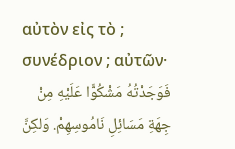αὐτὸν εἰς τὸ ; συνέδριον ; αὐτῶν·
فَوَجَدْتُهُ مَشْكُوًّا عَلَيْهِ مِنْ جِهَةِ مَسَائِلِ نَامُوسِهِمْ. وَلكِنَّ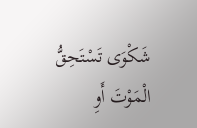شَكْوَى تَسْتَحِقُّ الْمَوْتَ أَوِ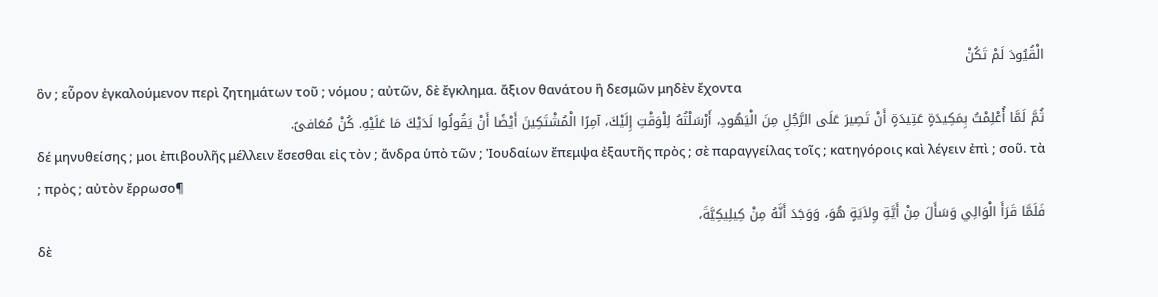الْقُيُودَ لَمْ تَكُنْ
ὃν ; εὗρον ἐγκαλούμενον περὶ ζητημάτων τοῦ ; νόμου ; αὐτῶν, δὲ ἔγκλημα. ἄξιον θανάτου ἢ δεσμῶν μηδὲν ἔχοντα
ثُمَّ لَمَّا أُعْلِمْتُ بِمَكِيدَةٍ عَتِيدَةٍ أَنْ تَصِيرَ عَلَى الرَّجُلِ مِنَ الْيَهُودِ، أَرْسَلْتُهُ لِلْوَقْتِ إِلَيْكَ، آمِرًا الْمُشْتَكِينَ أَيْضًا أَنْ يَقُولُوا لَدَيْكَ مَا عَلَيْهِ. كُنْ مُعَافىً.
δέ μηνυθείσης ; μοι ἐπιβουλῆς μέλλειν ἔσεσθαι εἰς τὸν ; ἄνδρα ὑπὸ τῶν ; Ἰουδαίων ἔπεμψα ἐξαυτῆς πρὸς ; σὲ παραγγείλας τοῖς ; κατηγόροις καὶ λέγειν ἐπὶ ; σοῦ. τὰ ; πρὸς ; αὐτὸν ἔρρωσο¶
فَلَمَّا قَرَأَ الْوَالِي وَسَأَلَ مِنْ أَيَّةِ وِلاَيَةٍ هُوَ، وَوَجَدَ أَنَّهُ مِنْ كِيلِيكِيَّةَ،
δὲ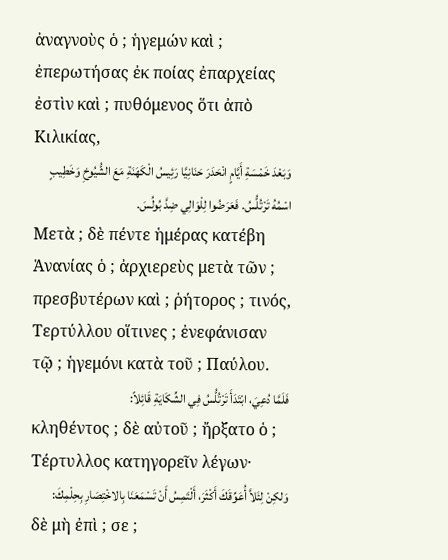ἀναγνοὺς ὁ ; ἡγεμών καὶ ; ἐπερωτήσας ἐκ ποίας ἐπαρχείας ἐστὶν καὶ ; πυθόμενος ὅτι ἀπὸ Κιλικίας,
وَبَعْدَ خَمْسَةِ أَيَّامٍ انْحَدَرَ حَنَانِيَّا رَئِيسُ الْكَهَنَةِ مَعَ الشُّيُوخِ وَخَطِيبٍ اسْمُهُ تَرْتُلُّسُ. فَعَرَضُوا لِلْوَالِي ضِدَّ بُولُسَ.
Μετὰ ; δὲ πέντε ἡμέρας κατέβη Ἁνανίας ὁ ; ἀρχιερεὺς μετὰ τῶν ; πρεσβυτέρων καὶ ; ῥήτορος ; τινός, Τερτύλλου οἵτινες ; ἐνεφάνισαν τῷ ; ἡγεμόνι κατὰ τοῦ ; Παύλου.
فَلَمَّا دُعِيَ، ابْتَدَأَ تَرْتُلُّسُ فِي الشِّكَايَةِ قَائِلاً:
κληθέντος ; δὲ αὐτοῦ ; ἤρξατο ὁ ; Τέρτυλλος κατηγορεῖν λέγων·
وَلكِنْ لِئَلاَّ أُعَوِّقَكَ أَكْثَرَ، أَلْتَمِسُ أَنْ تَسْمَعَنَا بِالاخْتِصَارِ بِحِلْمِكَ:
δὲ μὴ ἐπὶ ; σε ;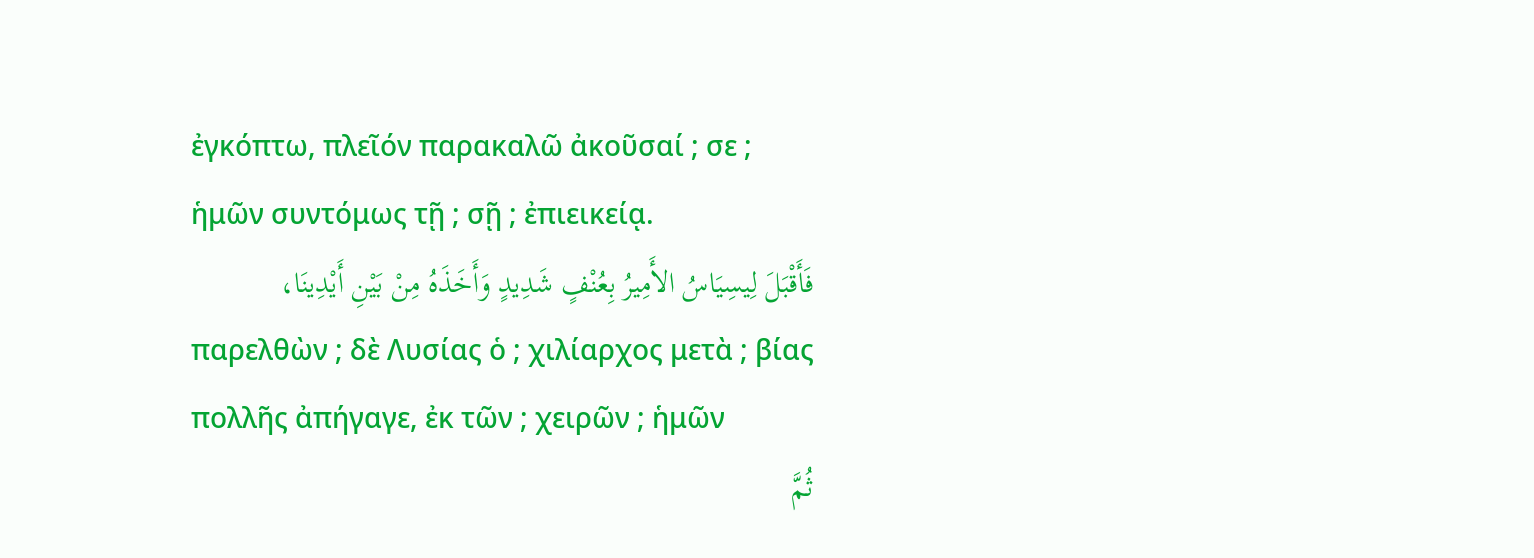ἐγκόπτω, πλεῖόν παρακαλῶ ἀκοῦσαί ; σε ; ἡμῶν συντόμως τῇ ; σῇ ; ἐπιεικείᾳ.
فَأَقْبَلَ لِيسِيَاسُ الأَمِيرُ بِعُنْفٍ شَدِيدٍ وَأَخَذَهُ مِنْ بَيْنِ أَيْدِينَا،
παρελθὼν ; δὲ Λυσίας ὁ ; χιλίαρχος μετὰ ; βίας πολλῆς ἀπήγαγε, ἐκ τῶν ; χειρῶν ; ἡμῶν
ثُمَّ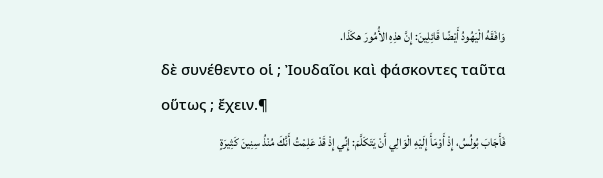وَافَقَهُ الْيَهُودُ أَيْضًا قَائِلِينَ: إِنَّ هذِهِ الأُمُورَ هكَذَا.
δὲ συνέθεντο οἱ ; Ἰουδαῖοι καὶ φάσκοντες ταῦτα οὕτως ; ἔχειν.¶
فَأَجَابَ بُولُسُ، إِذْ أَوْمَأَ إِلَيْهِ الْوَالِي أَنْ يَتَكَلَّمَ: إِنِّي إِذْ قَدْ عَلِمْتُ أَنَّكَ مُنْذُ سِنِينَ كَثِيرَةٍ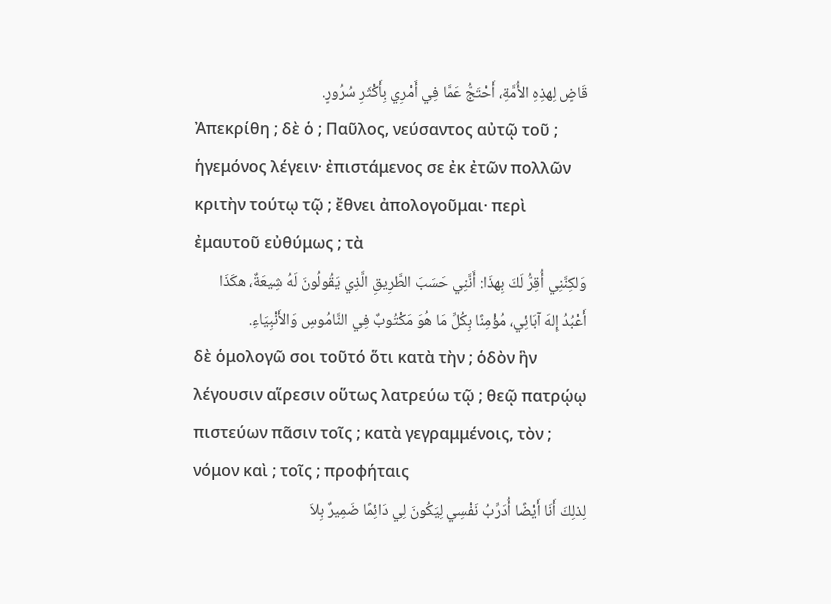قَاضٍ لِهذِهِ الأُمَّةِ، أَحْتَجُّ عَمَّا فِي أَمْرِي بِأَكْثَرِ سُرُورٍ.
Ἀπεκρίθη ; δὲ ὁ ; Παῦλος, νεύσαντος αὐτῷ τοῦ ; ἡγεμόνος λέγειν· ἐπιστάμενος σε ἐκ ἐτῶν πολλῶν κριτὴν τούτῳ τῷ ; ἔθνει ἀπολογοῦμαι· περὶ ἐμαυτοῦ εὐθύμως ; τὰ
وَلكِنَّنِي أُقِرُّ لَكَ بِهذَا: أَنَّنِي حَسَبَ الطَّرِيقِ الَّذِي يَقُولُونَ لَهُ شِيعَةٌ، هكَذَا أَعْبُدُ إِلهَ آبَائِي، مُؤْمِنًا بِكُلِّ مَا هُوَ مَكْتُوبٌ فِي النَّامُوسِ وَالأَنْبِيَاءِ.
δὲ ὁμολογῶ σοι τοῦτό ὅτι κατὰ τὴν ; ὁδὸν ἣν λέγουσιν αἵρεσιν οὕτως λατρεύω τῷ ; θεῷ πατρῴῳ πιστεύων πᾶσιν τοῖς ; κατὰ γεγραμμένοις, τὸν ; νόμον καὶ ; τοῖς ; προφήταις
لِذلِكَ أَنَا أَيْضًا أُدَرِّبُ نَفْسِي لِيَكُونَ لِي دَائِمًا ضَمِيرٌ بِلاَ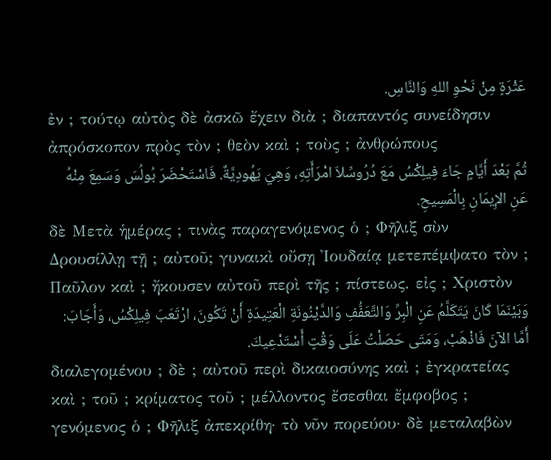عَثْرَةٍ مِنْ نَحْوِ اللهِ وَالنَّاسِ.
ἐν ; τούτῳ αὐτὸς δὲ ἀσκῶ ἔχειν διὰ ; διαπαντός συνείδησιν ἀπρόσκοπον πρὸς τὸν ; θεὸν καὶ ; τοὺς ; ἀνθρώπους
ثُمَّ بَعْدَ أَيَّامٍ جَاءَ فِيلِكْسُ مَعَ دُرُوسِّلاَ امْرَأَتِهِ، وَهِيَ يَهُودِيَّةٌ. فَاسْتَحْضَرَ بُولُسَ وَسَمِعَ مِنْهُ عَنِ الإِيمَانِ بِالْمَسِيحِ.
δὲ Μετὰ ἡμέρας ; τινὰς παραγενόμενος ὁ ; Φῆλιξ σὺν Δρουσίλλῃ τῇ ; αὐτοῦ; γυναικὶ οὔσῃ Ἰουδαίᾳ μετεπέμψατο τὸν ; Παῦλον καὶ ; ἤκουσεν αὐτοῦ περὶ τῆς ; πίστεως. εἰς ; Χριστὸν
وَبَيْنَمَا كَانَ يَتَكَلَّمُ عَنِ الْبِرِّ وَالتَّعَفُّفِ وَالدَّيْنُونَةِ الْعَتِيدَةِ أَنْ تَكُونَ، ارْتَعَبَ فِيلِكْسُ، وَأَجَابَ: أَمَّا الآنَ فَاذْهَبْ، وَمَتَى حَصَلْتُ عَلَى وَقْتٍ أَسْتَدْعِيكَ.
διαλεγομένου ; δὲ ; αὐτοῦ περὶ δικαιοσύνης καὶ ; ἐγκρατείας καὶ ; τοῦ ; κρίματος τοῦ ; μέλλοντος ἔσεσθαι ἔμφοβος ; γενόμενος ὁ ; Φῆλιξ ἀπεκρίθη· τὸ νῦν πορεύου· δὲ μεταλαβὼν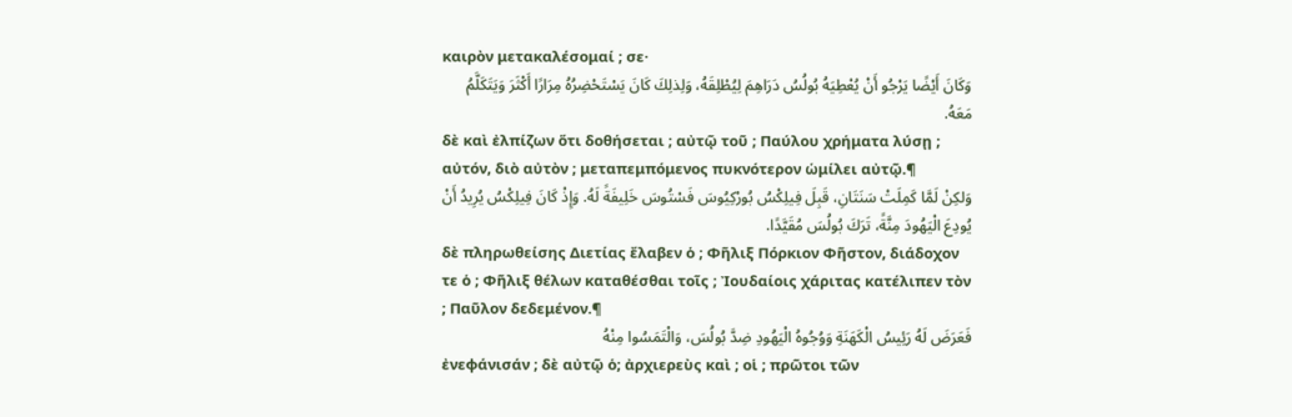καιρὸν μετακαλέσομαί ; σε·
وَكَانَ أَيْضًا يَرْجُو أَنْ يُعْطِيَهُ بُولُسُ دَرَاهِمَ لِيُطْلِقَهُ، وَلِذلِكَ كَانَ يَسْتَحْضِرُهُ مِرَارًا أَكْثَرَ وَيَتَكَلَّمُ مَعَهُ.
δὲ καὶ ἐλπίζων ὅτι δοθήσεται ; αὐτῷ τοῦ ; Παύλου χρήματα λύσῃ ; αὐτόν, διὸ αὐτὸν ; μεταπεμπόμενος πυκνότερον ὡμίλει αὐτῷ.¶
وَلكِنْ لَمَّا كَمِلَتْ سَنَتَانِ، قَبِلَ فِيلِكْسُ بُورْكِيُوسَ فَسْتُوسَ خَلِيفَةً لَهُ. وَإِذْ كَانَ فِيلِكْسُ يُرِيدُ أَنْ يُودِعَ الْيَهُودَ مِنَّةً، تَرَكَ بُولُسَ مُقَيَّدًا.
δὲ πληρωθείσης Διετίας ἔλαβεν ὁ ; Φῆλιξ Πόρκιον Φῆστον, διάδοχον τε ὁ ; Φῆλιξ θέλων καταθέσθαι τοῖς ; Ἰουδαίοις χάριτας κατέλιπεν τὸν ; Παῦλον δεδεμένον.¶
فَعَرَضَ لَهُ رَئِيسُ الْكَهَنَةِ وَوُجُوهُ الْيَهُودِ ضِدَّ بُولُسَ، وَالْتَمَسُوا مِنْهُ
ἐνεφάνισάν ; δὲ αὐτῷ ὁ; ἀρχιερεὺς καὶ ; οἱ ; πρῶτοι τῶν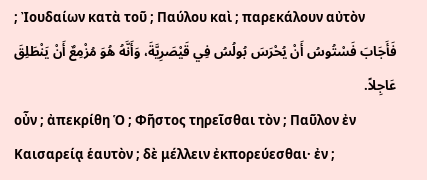; Ἰουδαίων κατὰ τοῦ ; Παύλου καὶ ; παρεκάλουν αὐτὸν
فَأَجَابَ فَسْتُوسُ أَنْ يُحْرَسَ بُولُسُ فِي قَيْصَرِيَّةَ، وَأَنَّهُ هُوَ مُزْمِعٌ أَنْ يَنْطَلِقَ عَاجِلاً.
οὖν ; ἀπεκρίθη Ὁ ; Φῆστος τηρεῖσθαι τὸν ; Παῦλον ἐν Καισαρείᾳ ἑαυτὸν ; δὲ μέλλειν ἐκπορεύεσθαι· ἐν ;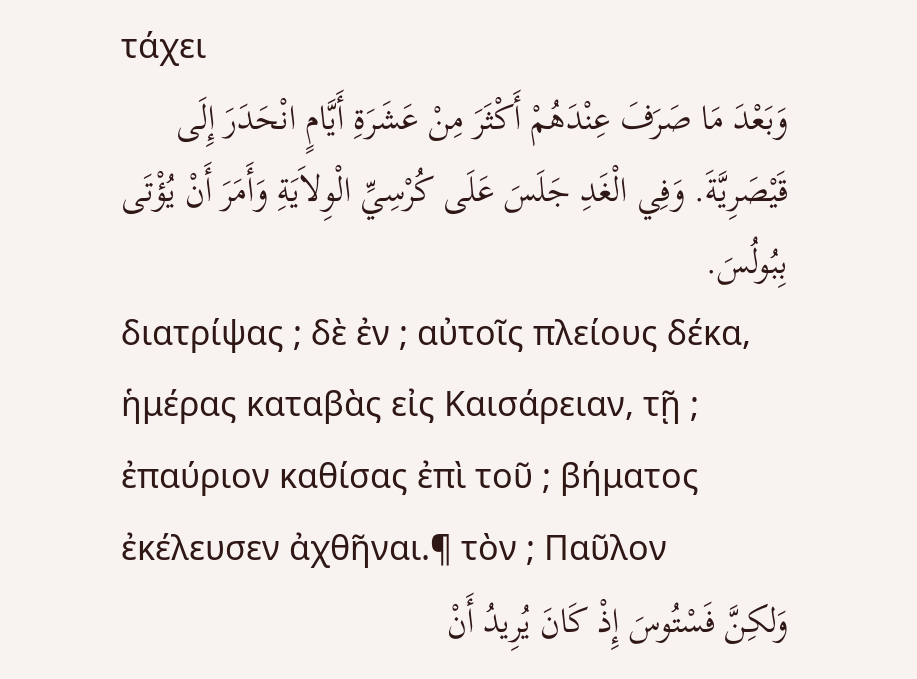τάχει
وَبَعْدَ مَا صَرَفَ عِنْدَهُمْ أَكْثَرَ مِنْ عَشَرَةِ أَيَّامٍ انْحَدَرَ إِلَى قَيْصَرِيَّةَ. وَفِي الْغَدِ جَلَسَ عَلَى كُرْسِيِّ الْوِلاَيَةِ وَأَمَرَ أَنْ يُؤْتَى بِبُولُسَ.
διατρίψας ; δὲ ἐν ; αὐτοῖς πλείους δέκα, ἡμέρας καταβὰς εἰς Καισάρειαν, τῇ ; ἐπαύριον καθίσας ἐπὶ τοῦ ; βήματος ἐκέλευσεν ἀχθῆναι.¶ τὸν ; Παῦλον
وَلكِنَّ فَسْتُوسَ إِذْ كَانَ يُرِيدُ أَنْ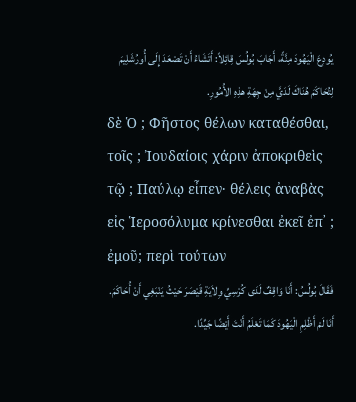يُودِعَ الْيَهُودَ مِنَّةً، أَجَابَ بُولُسَ قِائِلاً: أَتَشَاءُ أَنْ تَصْعَدَ إِلَى أُورُشَلِيمَ لِتُحَاكَمَ هُنَاكَ لَدَيَّ مِنْ جِهَةِ هذِهِ الأُمُورِ.
δὲ Ὁ ; Φῆστος θέλων καταθέσθαι, τοῖς ; Ἰουδαίοις χάριν ἀποκριθεὶς τῷ ; Παύλῳ εἶπεν· θέλεις ἀναβὰς εἰς Ἱεροσόλυμα κρίνεσθαι ἐκεῖ ἐπ᾽ ; ἐμοῦ; περὶ τούτων
فَقَالَ بُولُسُ: أَنَا وَاقِفٌ لَدَى كُرْسِيِّ وِلاَيَةِ قَيْصَرَ حَيْثُ يَنْبَغِي أَنْ أُحَاكَمَ. أَنَا لَمْ أَظْلِمِ الْيَهُودَ كَمَا تَعْلَمُ أَنْتَ أَيْضًا جَيِّدًا.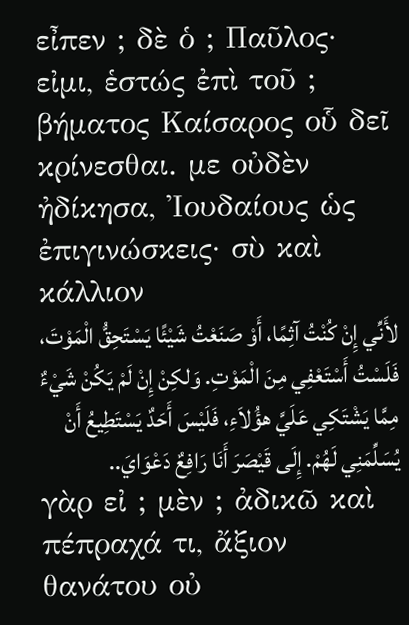εἶπεν ; δὲ ὁ ; Παῦλος· εἰμι, ἑστώς ἐπὶ τοῦ ; βήματος Καίσαρος οὗ δεῖ κρίνεσθαι. με οὐδὲν ἠδίκησα, Ἰουδαίους ὡς ἐπιγινώσκεις· σὺ καὶ κάλλιον
لأَنِّي إِنْ كُنْتُ آثِمًا، أَوْ صَنَعْتُ شَيْئًا يَسْتَحِقُّ الْمَوْتَ، فَلَسْتُ أَسْتَعْفِي مِنَ الْمَوْتِ. وَلكِنْ إِنْ لَمْ يَكُنْ شَيْءٌ مِمَّا يَشْتَكِي عَلَيَّ هؤُلاَءِ، فَلَيْسَ أَحَدٌ يَسْتَطِيعُ أَنْ يُسَلِّمَنِي لَهُمْ. إِلَى قَيْصَرَ أَنَا رَافِعٌ دَعْوَايَ..
γὰρ εἰ ; μὲν ; ἀδικῶ καὶ πέπραχά τι, ἄξιον θανάτου οὐ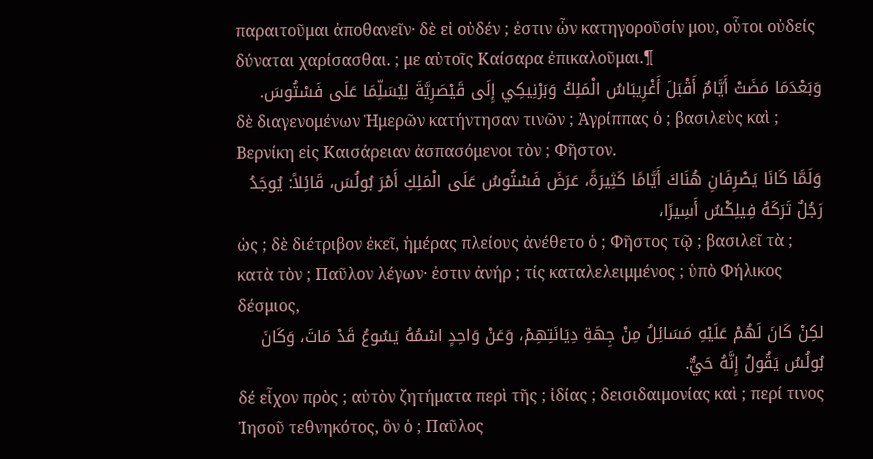παραιτοῦμαι ἀποθανεῖν· δὲ εἰ οὐδέν ; ἐστιν ὧν κατηγοροῦσίν μου, οὗτοι οὐδείς δύναται χαρίσασθαι. ; με αὐτοῖς Καίσαρα ἐπικαλοῦμαι.¶
وَبَعْدَمَا مَضَتْ أَيَّامٌ أَقْبَلَ أَغْرِيبَاسُ الْمَلِكُ وَبَرْنِيكِي إِلَى قَيْصَرِيَّةَ لِيُسَلِّمَا عَلَى فَسْتُوسَ.
δὲ διαγενομένων Ἡμερῶν κατήντησαν τινῶν ; Ἀγρίππας ὁ ; βασιλεὺς καὶ ; Βερνίκη εἰς Καισάρειαν ἀσπασόμενοι τὸν ; Φῆστον.
وَلَمَّا كَانَا يَصْرِفَانِ هُنَاكَ أَيَّامًا كَثِيرَةً، عَرَضَ فَسْتُوسُ عَلَى الْمَلِكِ أَمْرَ بُولُسَ، قَائِلاً: يُوجَدُ رَجُلٌ تَرَكَهُ فِيلِكْسُ أَسِيرًا،
ὡς ; δὲ διέτριβον ἐκεῖ, ἡμέρας πλείους ἀνέθετο ὁ ; Φῆστος τῷ ; βασιλεῖ τὰ ; κατὰ τὸν ; Παῦλον λέγων· ἐστιν ἀνήρ ; τίς καταλελειμμένος ; ὑπὸ Φήλικος δέσμιος,
لكِنْ كَانَ لَهُمْ عَلَيْهِ مَسَائِلُ مِنْ جِهَةِ دِيَانَتِهِمْ، وَعَنْ وَاحِدٍ اسْمُهُ يَسُوعُ قَدْ مَاتَ، وَكَانَ بُولُسُ يَقُولُ إِنَّهُ حَيٌّ.
δέ εἶχον πρὸς ; αὐτὸν ζητήματα περὶ τῆς ; ἰδίας ; δεισιδαιμονίας καὶ ; περί τινος Ἰησοῦ τεθνηκότος, ὃν ὁ ; Παῦλος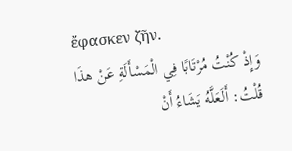ἔφασκεν ζῆν.
وَإِذْ كُنْتُ مُرْتَابًا فِي الْمَسْأَلَةِ عَنْ هذَا قُلْتُ: أَلَعَلَّهُ يَشَاءُ أَنْ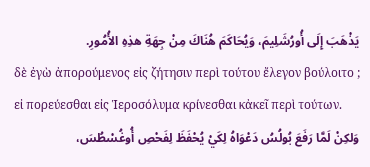يَذْهَبَ إِلَى أُورُشَلِيمَ، وَيُحَاكَمَ هُنَاكَ مِنْ جِهَةِ هذِهِ الأُمُورِ.
δὲ ἐγὼ ἀπορούμενος εἰς ζήτησιν περὶ τούτου ἔλεγον βούλοιτο ; εἰ πορεύεσθαι εἰς Ἱεροσόλυμα κρίνεσθαι κἀκεῖ περὶ τούτων.
وَلكِنْ لَمَّا رَفَعَ بُولُسُ دَعْوَاهُ لِكَيْ يُحْفَظَ لِفَحْصِ أُوغُسْطُسَ،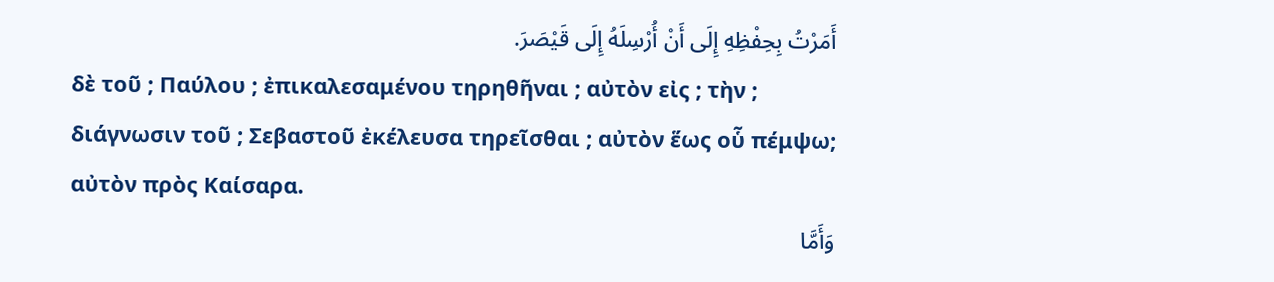أَمَرْتُ بِحِفْظِهِ إِلَى أَنْ أُرْسِلَهُ إِلَى قَيْصَرَ.
δὲ τοῦ ; Παύλου ; ἐπικαλεσαμένου τηρηθῆναι ; αὐτὸν εἰς ; τὴν ; διάγνωσιν τοῦ ; Σεβαστοῦ ἐκέλευσα τηρεῖσθαι ; αὐτὸν ἕως οὗ πέμψω; αὐτὸν πρὸς Καίσαρα.
وَأَمَّا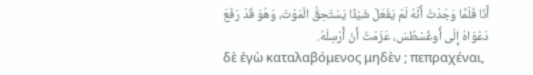أَنَا فَلَمَّا وَجَدْتُ أَنَّهُ لَمْ يَفْعَلْ شَيْئًا يَسْتَحِقُّ الْمَوْتَ، وَهُوَ قَدْ رَفَعَ دَعْوَاهُ إِلَى أُوغُسْطُسَ، عَزَمْتُ أَنْ أُرْسِلَهُ.
δὲ ἐγὼ καταλαβόμενος μηδὲν ; πεπραχέναι,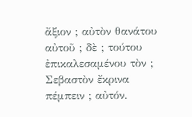ἄξιον ; αὐτὸν θανάτου αὐτοῦ ; δὲ ; τούτου ἐπικαλεσαμένου τὸν ; Σεβαστὸν ἔκρινα πέμπειν ; αὐτόν.